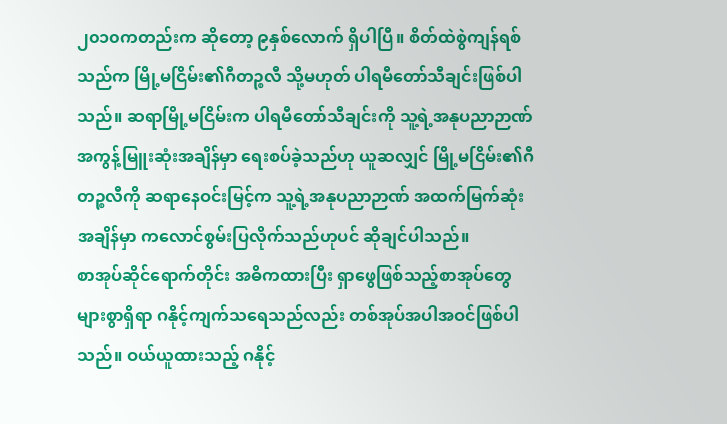၂၀၁၀ကတည်းက ဆိုတော့ ၉နှစ်လောက် ရှိပါပြီ။ စိတ်ထဲစွဲကျန်ရစ်သည်က မြို့မငြိမ်း၏ဂီတဉ္စလီ သို့မဟုတ် ပါရမီတော်သီချင်းဖြစ်ပါသည်။ ဆရာမြို့မငြိမ်းက ပါရမီတော်သီချင်းကို သူ့ရဲ့အနုပညာဉာဏ် အကွန့်မြူးဆုံးအချိန်မှာ ရေးစပ်ခဲ့သည်ဟု ယူဆလျှင် မြို့မငြိမ်း၏ဂီတဉ္စလီကို ဆရာနေဝင်းမြင့်က သူ့ရဲ့အနုပညာဉာဏ် အထက်မြက်ဆုံးအချိန်မှာ ကလောင်စွမ်းပြလိုက်သည်ဟုပင် ဆိုချင်ပါသည်။
စာအုပ်ဆိုင်ရောက်တိုင်း အဓိကထားပြီး ရှာဖွေဖြစ်သည့်စာအုပ်တွေ များစွာရှိရာ ဂနိုင့်ကျက်သရေသည်လည်း တစ်အုပ်အပါအဝင်ဖြစ်ပါသည်။ ဝယ်ယူထားသည့် ဂနိုင့်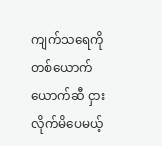ကျက်သရေကို တစ်ယောက်ယောက်ဆီ ငှားလိုက်မိပေမယ့်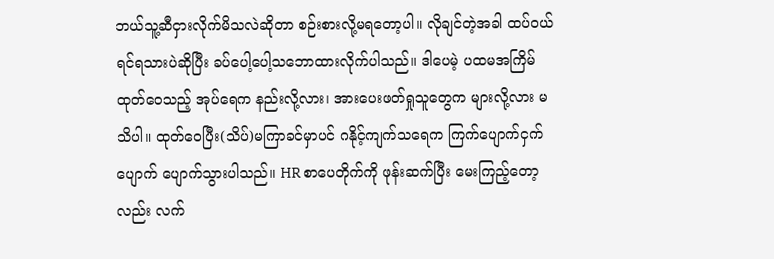ဘယ်သူ့ဆီငှားလိုက်မိသလဲဆိုတာ စဉ်းစားလို့မရတော့ပါ။ လိုချင်တဲ့အခါ ထပ်ဝယ်ရင်ရသားပဲဆိုပြီး ခပ်ပေါ့ပေါ့သဘောထားလိုက်ပါသည်။ ဒါပေမဲ့ ပထမအကြိမ်ထုတ်ဝေသည့် အုပ်ရေက နည်းလို့လား၊ အားပေးဖတ်ရှုသူတွေက များလို့လား မသိပါ။ ထုတ်ဝေပြီး(သိပ်)မကြာခင်မှာပင် ဂနိုင့်ကျက်သရေက ကြက်ပျောက်ငှက်ပျောက် ပျောက်သွားပါသည်။ HR စာပေတိုက်ကို ဖုန်းဆက်ပြီး မေးကြည့်တော့လည်း လက်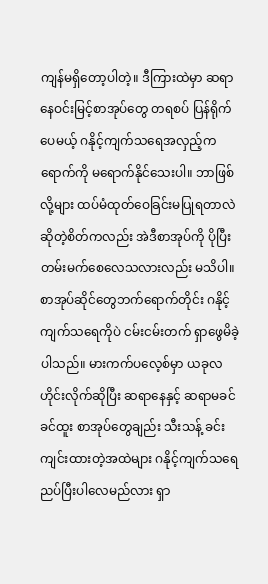ကျန်မရှိတော့ပါတဲ့။ ဒီကြားထဲမှာ ဆရာနေဝင်းမြင့်စာအုပ်တွေ တရစပ် ပြန်ရိုက်ပေမယ့် ဂနိုင့်ကျက်သရေအလှည့်က ရောက်ကို မရောက်နိုင်သေးပါ။ ဘာဖြစ်လို့များ ထပ်မံထုတ်ဝေခြင်းမပြုရတာလဲဆိုတဲ့စိတ်ကလည်း အဲဒီစာအုပ်ကို ပိုပြီးတမ်းမက်စေလေသလားလည်း မသိပါ။ စာအုပ်ဆိုင်တွေဘက်ရောက်တိုင်း ဂနိုင့်ကျက်သရေကိုပဲ ငမ်းငမ်းတက် ရှာဖွေမိခဲ့ပါသည်။ မားကက်ပလေ့စ်မှာ ယခုလဟိုင်းလိုက်ဆိုပြီး ဆရာနေနှင့် ဆရာမခင်ခင်ထူး စာအုပ်တွေချည်း သီးသန့် ခင်းကျင်းထားတဲ့အထဲများ ဂနိုင့်ကျက်သရေ ညပ်ပြီးပါလေမည်လား ရှာ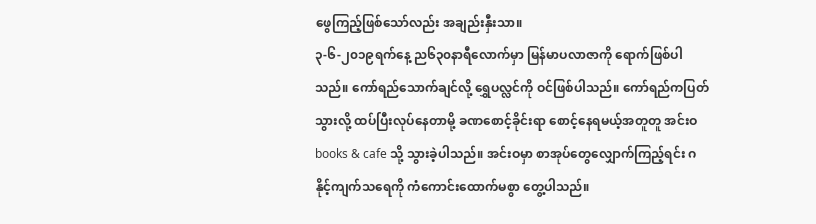ဖွေကြည့်ဖြစ်သော်လည်း အချည်းနှီးသာ။
၃-၆-၂၀၁၉ရက်နေ့ ည၆၃၀နာရီလောက်မှာ မြန်မာပလာဇာကို ရောက်ဖြစ်ပါသည်။ ကော်ရည်သောက်ချင်လို့ ရွှေပလ္လင်ကို ဝင်ဖြစ်ပါသည်။ ကော်ရည်ကပြတ်သွားလို့ ထပ်ပြီးလုပ်နေတာမို့ ခဏစောင့်ခိုင်းရာ စောင့်နေရမယ့်အတူတူ အင်းဝ books & cafe သို့ သွားခဲ့ပါသည်။ အင်းဝမှာ စာအုပ်တွေလျှောက်ကြည့်ရင်း ဂနိုင့်ကျက်သရေကို ကံကောင်းထောက်မစွာ တွေ့ပါသည်။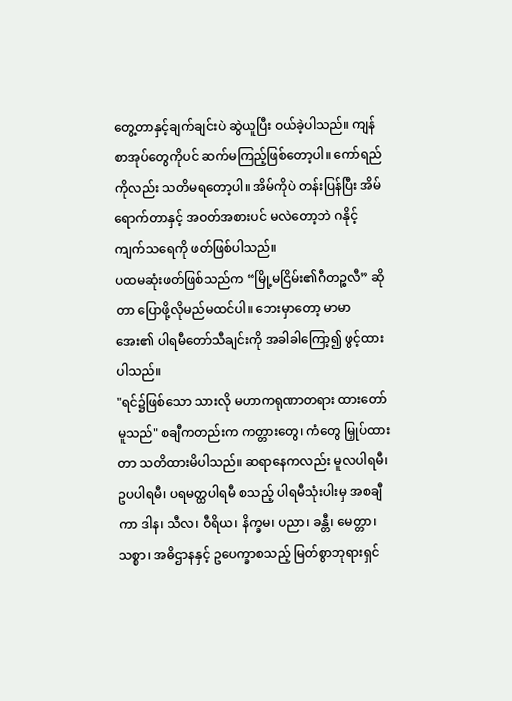တွေ့တာနှင့်ချက်ချင်းပဲ ဆွဲယူပြီး ဝယ်ခဲ့ပါသည်။ ကျန်စာအုပ်တွေကိုပင် ဆက်မကြည့်ဖြစ်တော့ပါ။ ကော်ရည်ကိုလည်း သတိမရတော့ပါ။ အိမ်ကိုပဲ တန်းပြန်ပြီး အိမ်ရောက်တာနှင့် အဝတ်အစားပင် မလဲတော့ဘဲ ဂနိုင့်ကျက်သရေကို ဖတ်ဖြစ်ပါသည်။
ပထမဆုံးဖတ်ဖြစ်သည်က “မြို့မငြိမ်း၏ဂီတဉ္စလီ” ဆိုတာ ပြောဖို့လိုမည်မထင်ပါ။ ဘေးမှာတော့ မာမာအေး၏ ပါရမီတော်သီချင်းကို အခါခါကြော့၍ ဖွင့်ထားပါသည်။
"ရင်၌ဖြစ်သော သားလို မဟာကရုဏာတရား ထားတော်မူသည်" စချီကတည်းက ကတ္တားတွေ၊ ကံတွေ မြှုပ်ထားတာ သတိထားမိပါသည်။ ဆရာနေကလည်း မူလပါရမီ၊ ဥပပါရမီ၊ ပရမတ္ထပါရမီ စသည့် ပါရမီသုံးပါးမှ အစချီကာ ဒါန၊ သီလ၊ ဝီရိယ၊ နိက္ခမ၊ ပညာ၊ ခန္တီ၊ မေတ္တာ၊ သစ္စာ၊ အဓိဌာနနှင့် ဥပေက္ခာစသည့် မြတ်စွာဘုရားရှင်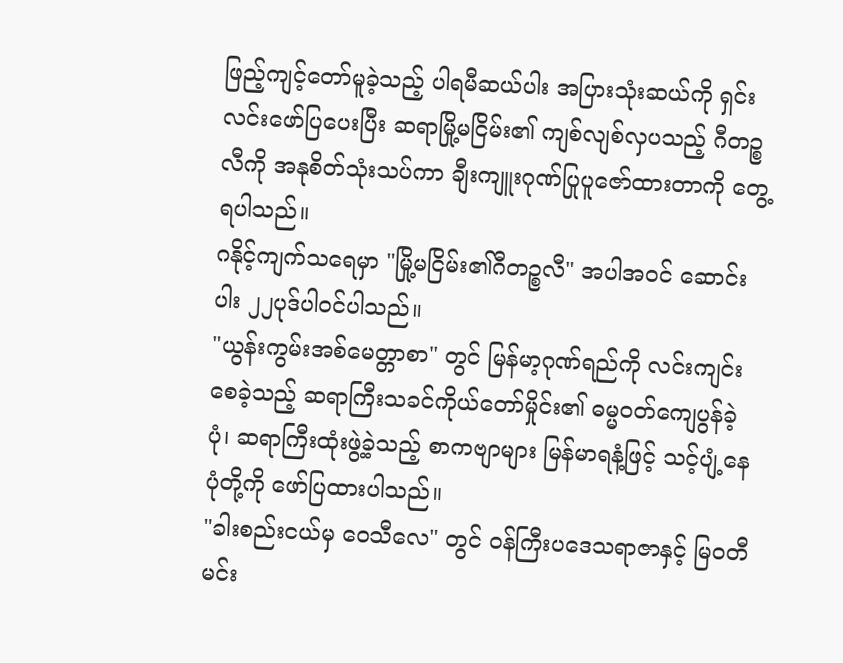ဖြည့်ကျင့်တော်မူခဲ့သည့် ပါရမီဆယ်ပါး အပြားသုံးဆယ်ကို ရှင်းလင်းဖော်ပြပေးပြီး ဆရာမြို့မငြိမ်း၏ ကျစ်လျစ်လှပသည့် ဂီတဉ္စလီကို အနုစိတ်သုံးသပ်ကာ ချီးကျူးဂုဏ်ပြုပူဇော်ထားတာကို တွေ့ရပါသည်။
ဂနိုင့်ကျက်သရေမှာ "မြို့မငြိမ်း၏ဂီတဉ္စလီ" အပါအဝင် ဆောင်းပါး ၂၂ပုဒ်ပါဝင်ပါသည်။
"ယွန်းကွမ်းအစ်မေတ္တာစာ" တွင် မြန်မာ့ဂုဏ်ရည်ကို လင်းကျင်းစေခဲ့သည့် ဆရာကြီးသခင်ကိုယ်တော်မှိုင်း၏ ဓမ္မဝတ်ကျေပွန်ခဲ့ပုံ၊ ဆရာကြီးထုံးဖွဲ့ခဲ့သည့် စာကဗျာများ မြန်မာရနံ့ဖြင့် သင့်ပျံ့နေပုံတို့ကို ဖော်ပြထားပါသည်။
"ခါးစည်းငယ်မှ ဝေသီလေ" တွင် ဝန်ကြီးပဒေသရာဇာနှင့် မြဝတီမင်း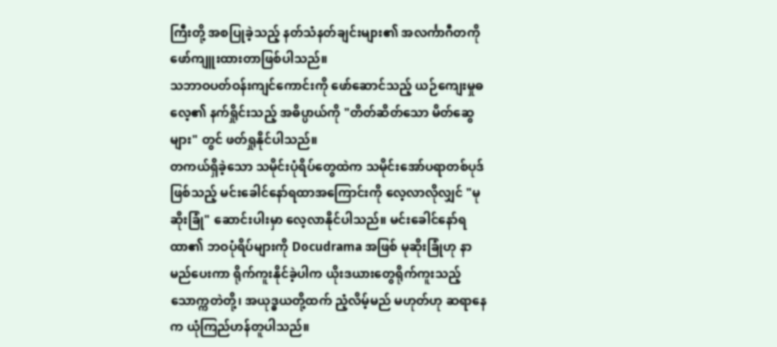ကြီးတို့ အစပြုခဲ့သည့် နတ်သံနတ်ချင်းများ၏ အလင်္ကာဂီတကို ဖော်ကျူးထားတာဖြစ်ပါသည်။
သဘာဝပတ်ဝန်းကျင်ကောင်းကို ဖော်ဆောင်သည့် ယဉ်ကျေးမှုဓလေ့၏ နက်ရှိုင်းသည့် အဓိပ္ပာယ်ကို "တိတ်ဆိတ်သော မိတ်ဆွေများ" တွင် ဖတ်ရှုနိုင်ပါသည်။
တကယ်ရှိခဲ့သော သမိုင်းပုံရိပ်တွေထဲက သမိုင်းအော်ပရာတစ်ပုဒ်ဖြစ်သည့် မင်းခေါင်နော်ရထာအကြောင်းကို လေ့လာလိုလျှင် "မုဆိုးခြုံ" ဆောင်းပါးမှာ လေ့လာနိုင်ပါသည်။ မင်းခေါင်နော်ရထာ၏ ဘဝပုံရိပ်များကို Docudrama အဖြစ် မုဆိုးခြုံဟု နာမည်ပေးကာ ရိုက်ကူးနိုင်ခဲ့ပါက ယိုးဒယားတွေရိုက်ကူးသည့် သောက္ကတဲတို့၊ အယုဒ္ဓယတို့ထက် ညံ့လိမ့်မည် မဟုတ်ဟု ဆရာနေက ယုံကြည်ဟန်တူပါသည်။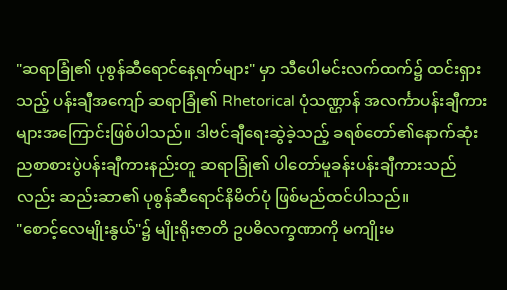"ဆရာခြုံ၏ ပုစွန်ဆီရောင်နေ့ရက်များ" မှာ သီပေါမင်းလက်ထက်၌ ထင်းရှားသည့် ပန်းချီအကျော် ဆရာခြုံ၏ Rhetorical ပုံသဏ္ဌာန် အလင်္ကာပန်းချီကားများအကြောင်းဖြစ်ပါသည်။ ဒါဗင်ချီရေးဆွဲခဲ့သည့် ခရစ်တော်၏နောက်ဆုံးညစာစားပွဲပန်းချီကားနည်းတူ ဆရာခြုံ၏ ပါတော်မူခန်းပန်းချီကားသည်လည်း ဆည်းဆာ၏ ပုစွန်ဆီရောင်နိမိတ်ပုံ ဖြစ်မည်ထင်ပါသည်။
"စောင့်လေမျိုးနွယ်"၌ မျိုးရိုးဇာတိ ဥပဓိလက္ခဏာကို မကျိုးမ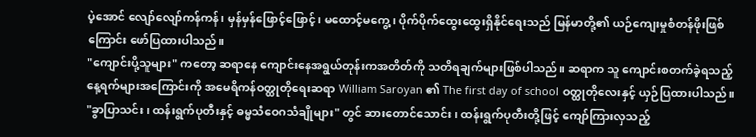ပဲ့အောင် လျော်လျော်ကန်ကန်၊ မှန်မှန်ဖြောင့်ဖြောင့်၊ မထောင့်မကွေ့၊ ပိုက်ပိုက်ထွေးထွေးရှိနိုင်ရေးသည် မြန်မာတို့၏ ယဉ်ကျေးမှုစံတန်ဖိုးဖြစ်ကြောင်း ဖော်ပြထားပါသည်။
"ကျောင်းပို့သူများ" ကတော့ ဆရာနေ ကျောင်းနေအရွယ်တုန်းကအတိတ်ကို သတိရချက်များဖြစ်ပါသည်။ ဆရာက သူ ကျောင်းစတက်ခဲ့ရသည့် နေ့ရက်များအကြောင်းကို အမေရိကန်ဝတ္ထုတိုရေးဆရာ William Saroyan ၏ The first day of school ဝတ္ထုတိုလေးနှင့် ယှဉ်ပြထားပါသည်။
"ခွာပြာသင်း၊ ထန်းရွက်ပုတီးနှင့် ဓမ္မသံဝေဂသံချိုများ" တွင် ဆားတောင်သောင်း၊ ထန်းရွက်ပုတီးတို့ဖြင့် ကျော်ကြားလှသည့်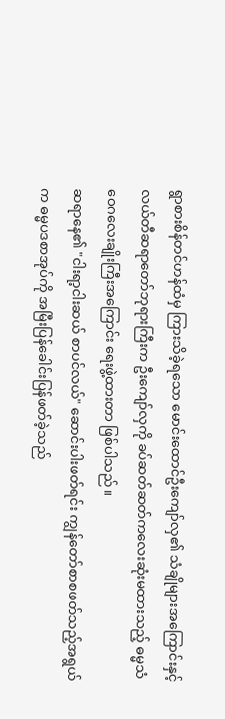ရွာစားစိန်တင်ဟန်ထံမှ ကြားသိခဲ့ရသော မောင်းထောင်ဦးကျော်လှ၏ သံချိုများအကြောင်းနှင့် လယ်တီဆရာတော်ဘုရားကြီးက ဦးကျော်လှကို ခပ်ဆတ်ဆတ်ကလေးဆုံးမထားသည့် ဓမ္မသံဝေဂလေးချိုးကြီးအကြောင်း ရေးဖွဲ့ထားတာ ဖြစ်ပါသည်။
ဆရာနေ၏ "ငါးရာ့ငါးဆယ် စာပင်လယ်" ဆောင်းပါးဖတ်ရင်း ကျွန်တော်စာစဖတ်သည့်အရွယ်က ဓမ္မပဒစာအုပ်ကို အမြီးပြန်ခေါင်းပြန်ဖတ်ခဲ့သည်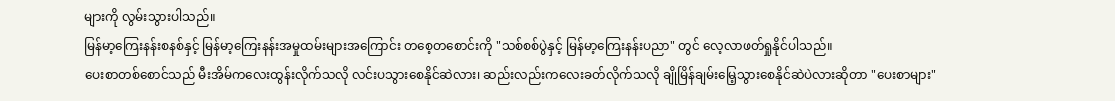များကို လွမ်းသွားပါသည်။
မြန်မာ့ကြေးနန်းစနစ်နှင့် မြန်မာ့ကြေးနန်းအမှုထမ်းများအကြောင်း တစေ့တစောင်းကို "သစ်စစ်ပွဲနှင့် မြန်မာ့ကြေးနန်းပညာ" တွင် လေ့လာဖတ်ရှုနိုင်ပါသည်။
ပေးစာတစ်စောင်သည် မီးအိမ်ကလေးထွန်းလိုက်သလို လင်းပသွားစေနိုင်ဆဲလား၊ ဆည်းလည်းကလေးခတ်လိုက်သလို ချိုမြိန်ချမ်းမြေ့သွားစေနိုင်ဆဲပဲလားဆိုတာ "ပေးစာများ"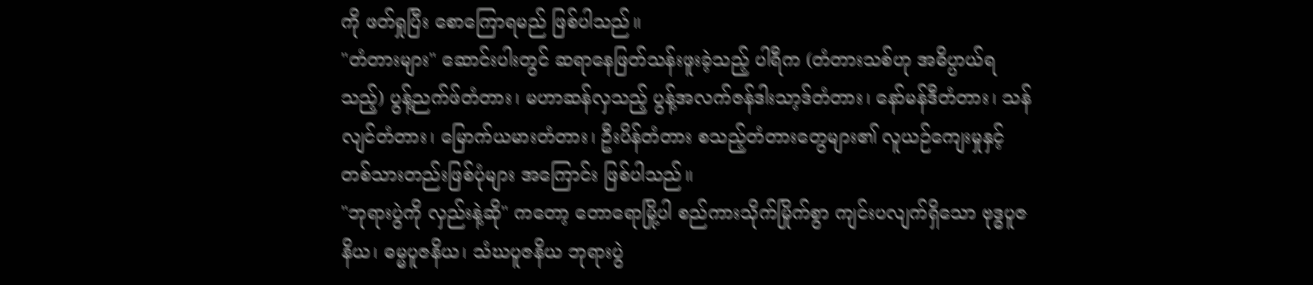ကို ဖတ်ရှုပြီး စောကြောရမည် ဖြစ်ပါသည်။
"တံတားများ" ဆောင်းပါးတွင် ဆရာနေဖြတ်သန်းဖူးခဲ့သည့် ပါရီက (တံတားသစ်ဟု အဓိပ္ပာယ်ရသည့်) ပွန့်ညက်ဖ်တံတား၊ မဟာဆန်လှသည့် ပွန့်အလက်ဇန်ဒါးသာ့ဒ်တံတား၊ နော်မန်ဒီတံတား၊ သန်လျင်တံတား၊ မြောက်ယမားတံတား၊ ဦးပိန်တံတား စသည့်တံတားတွေများ၏ လူယဉ်ကျေးမှုနှင့် တစ်သားတည်းဖြစ်ပုံများ အကြောင်း ဖြစ်ပါသည်။
"ဘုရားပွဲကို လှည်းနဲ့ဆို" ကတော့ တောရောမြို့ပါ စည်ကားသိုက်မြိုက်စွာ ကျင်းပလျက်ရှိသော ဗုဒ္ဓပူဇနိယ၊ ဓမ္မပူဇနိယ၊ သံဃပူဇနိယ ဘုရားပွဲ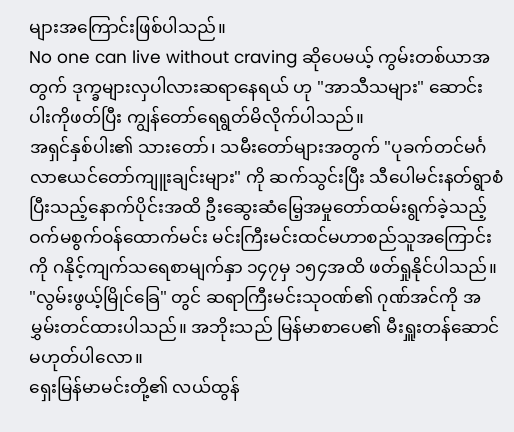များအကြောင်းဖြစ်ပါသည်။
No one can live without craving ဆိုပေမယ့် ကွမ်းတစ်ယာအတွက် ဒုက္ခများလှပါလားဆရာနေရယ် ဟု "အာသီသများ" ဆောင်းပါးကိုဖတ်ပြီး ကျွန်တော်ရေရွတ်မိလိုက်ပါသည်။
အရှင်နှစ်ပါး၏ သားတော်၊ သမီးတော်များအတွက် "ပုခက်တင်မင်္ဂလာဧယင်တော်ကျူးချင်းများ" ကို ဆက်သွင်းပြီး သီပေါမင်းနတ်ရွာစံပြီးသည့်နောက်ပိုင်းအထိ ဦးဆွေးဆံမြေ့အမှုတော်ထမ်းရွက်ခဲ့သည့် ဝက်မစွက်ဝန်ထောက်မင်း မင်းကြီးမင်းထင်မဟာစည်သူအကြောင်းကို ဂနိုင့်ကျက်သရေစာမျက်နှာ ၁၄၇မှ ၁၅၄အထိ ဖတ်ရှုနိုင်ပါသည်။
"လွမ်းဖွယ့်မြိုင်ခြေ" တွင် ဆရာကြီးမင်းသုဝဏ်၏ ဂုဏ်အင်ကို အမွှမ်းတင်ထားပါသည်။ အဘိုးသည် မြန်မာစာပေ၏ မီးရှူးတန်ဆောင်မဟုတ်ပါလော။
ရှေးမြန်မာမင်းတို့၏ လယ်ထွန်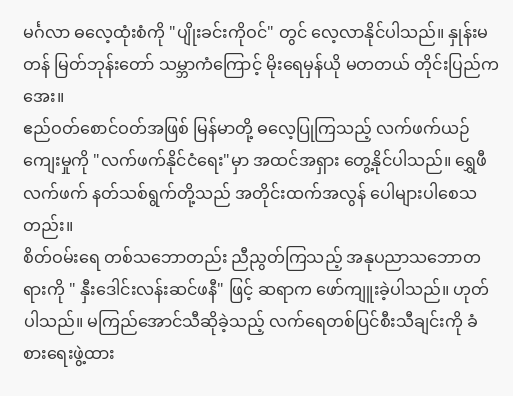မင်္ဂလာ ဓလေ့ထုံးစံကို "ပျိုးခင်းကိုဝင်" တွင် လေ့လာနိုင်ပါသည်။ နှုန်းမတန် မြတ်ဘုန်းတော် သမ္ဘာကံကြောင့် မိုးရေမှန်ယို မတတယ် တိုင်းပြည်ကအေး။
ဧည်ဝတ်စောင်ဝတ်အဖြစ် မြန်မာတို့ ဓလေ့ပြုကြသည့် လက်ဖက်ယဉ်ကျေးမှုကို "လက်ဖက်နိုင်ငံရေး"မှာ အထင်အရှား တွေ့နိုင်ပါသည်။ ရွှေဖီလက်ဖက် နတ်သစ်ရွက်တို့သည် အတိုင်းထက်အလွန် ပေါများပါစေသတည်း။
စိတ်ဝမ်းရေ တစ်သဘောတည်း ညီညွတ်ကြသည့် အနုပညာသဘောတရားကို " နှီးဒေါင်းလန်းဆင်ဖနီ" ဖြင့် ဆရာက ဖော်ကျူးခဲ့ပါသည်။ ဟုတ်ပါသည်။ မကြည်အောင်သီဆိုခဲ့သည့် လက်ရေတစ်ပြင်စီးသီချင်းကို ခံစားရေးဖွဲ့ထား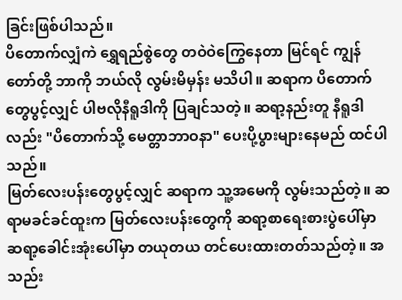ခြင်းဖြစ်ပါသည်။
ပိတောက်လျှံကဲ ရွှေရည်စွဲတွေ တဝဲဝဲကြွေနေတာ မြင်ရင် ကျွန်တော်တို့ ဘာကို ဘယ်လို လွမ်းမိမှန်း မသိပါ။ ဆရာက ပိတောက်တွေပွင့်လျှင် ပါဗလိုနီရူဒါကို ပြချင်သတဲ့။ ဆရာ့နည်းတူ နီရူဒါလည်း "ပိတောက်သို့ မေတ္တာဘာဝနာ" ပေးပို့ပွားများနေမည် ထင်ပါသည်။
မြတ်လေးပန်းတွေပွင့်လျှင် ဆရာက သူ့အမေကို လွမ်းသည်တဲ့။ ဆရာမခင်ခင်ထူးက မြတ်လေးပန်းတွေကို ဆရာ့စာရေးစားပွဲပေါ်မှာ ဆရာ့ခေါင်းအုံးပေါ်မှာ တယုတယ တင်ပေးထားတတ်သည်တဲ့။ အသည်း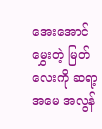အေးအောင်မွှေးတဲ့ မြတ်လေးကို ဆရာ့အမေ အလွန်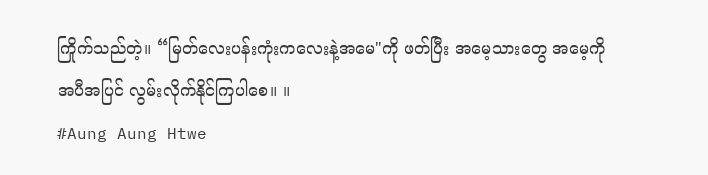ကြိုက်သည်တဲ့။ “မြတ်လေးပန်းကုံးကလေးနဲ့အမေ"ကို ဖတ်ပြီး အမေ့သားတွေ အမေ့ကို အပီအပြင် လွမ်းလိုက်နိုင်ကြပါစေ။ ။
#Aung Aung Htwe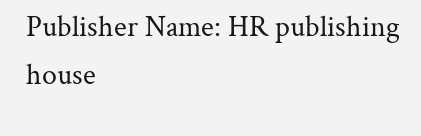Publisher Name: HR publishing house